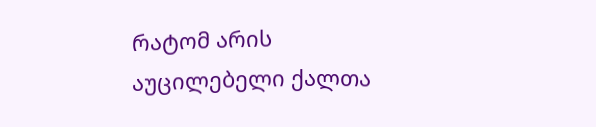რატომ არის აუცილებელი ქალთა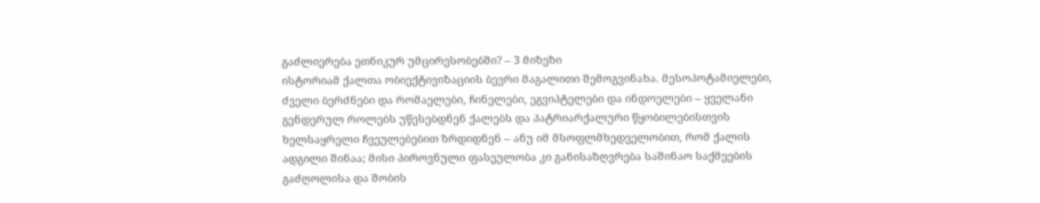გაძლიერება ეთნიკურ უმცირესობებში? – 3 მიზეზი
ისტორიამ ქალთა ობიექტივიზაციის ბევრი მაგალითი შემოგვინახა. მესოპოტამიელები, ძველი ბერძნები და რომაელები, ჩინელები, ეგვიპტელები და ინდოელები – ყველანი გენდერულ როლებს უწესებდნენ ქალებს და პატრიარქალური წყობილებისთვის ხელსაყრელი ჩვეულებებით ზრდიდნენ – ანუ იმ მსოფლმხედველობით, რომ ქალის ადგილი შინაა; მისი პიროვნული ფასეულობა კი განისაზღვრება საშინაო საქმეების გაძღოლისა და შობის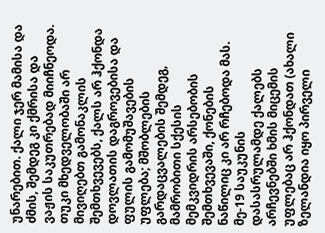უნარებით. ქალი ჯერ მამისა და ძმის, შემდეგ კი ქმრისა და ვაჟის საკუთრებად მიიჩნეოდა. თუკი მხედველობაში არ მივიღებთ გამონაკლის შემთხვევებს, ქალს არ ჰქონდა დოვლათის დაგროვებისა და ფულის გამომუშავების უფლება; მშობლების გარდაცვალების შემდეგ, მამრობითი სქესის მემკვიდრის არსებობის შემთხვევაში, ქონების ნაწილიც კი არ რჩებოდა მას.
მე-19 საუკუნის დასასრულამდე ქალებს არჩევნებში ხმის მიცემის უფლებაც არ ჰქონდათ (ახალი ზელანდია იყო პირველი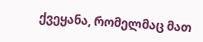ქვეყანა, რომელმაც მათ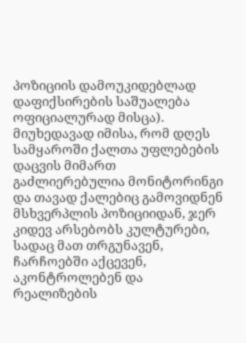პოზიციის დამოუკიდებლად დაფიქსირების საშუალება ოფიციალურად მისცა). მიუხედავად იმისა, რომ დღეს სამყაროში ქალთა უფლებების დაცვის მიმართ გაძლიერებულია მონიტორინგი და თავად ქალებიც გამოვიდნენ მსხვერპლის პოზიციიდან, ჯერ კიდევ არსებობს კულტურები, სადაც მათ თრგუნავენ, ჩარჩოებში აქცევენ, აკონტროლებენ და რეალიზების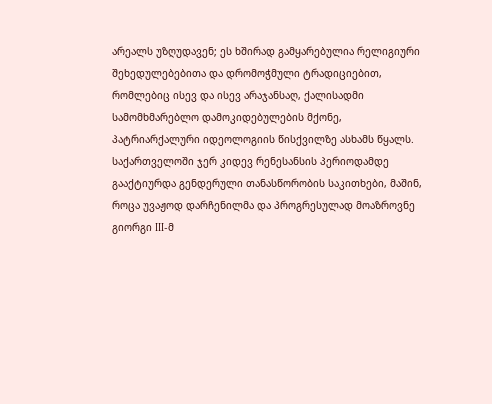არეალს უზღუდავენ; ეს ხშირად გამყარებულია რელიგიური შეხედულებებითა და დრომოჭმული ტრადიციებით, რომლებიც ისევ და ისევ არაჯანსაღ, ქალისადმი სამომხმარებლო დამოკიდებულების მქონე, პატრიარქალური იდეოლოგიის წისქვილზე ასხამს წყალს.
საქართველოში ჯერ კიდევ რენესანსის პერიოდამდე გააქტიურდა გენდერული თანასწორობის საკითხები, მაშინ, როცა უვაჟოდ დარჩენილმა და პროგრესულად მოაზროვნე გიორგი III-მ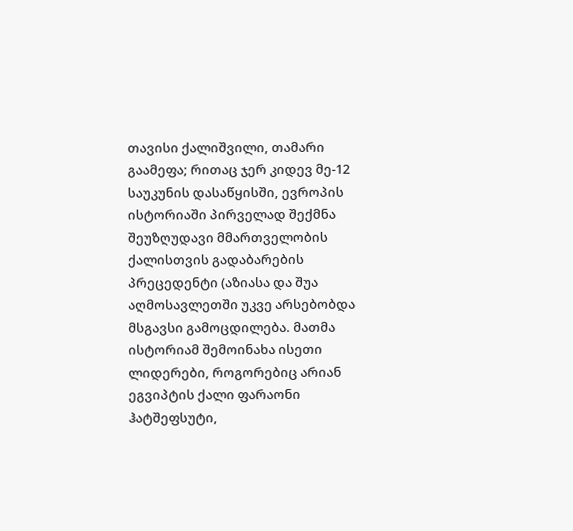თავისი ქალიშვილი, თამარი გაამეფა; რითაც ჯერ კიდევ მე-12 საუკუნის დასაწყისში, ევროპის ისტორიაში პირველად შექმნა შეუზღუდავი მმართველობის ქალისთვის გადაბარების პრეცედენტი (აზიასა და შუა აღმოსავლეთში უკვე არსებობდა მსგავსი გამოცდილება. მათმა ისტორიამ შემოინახა ისეთი ლიდერები, როგორებიც არიან ეგვიპტის ქალი ფარაონი ჰატშეფსუტი,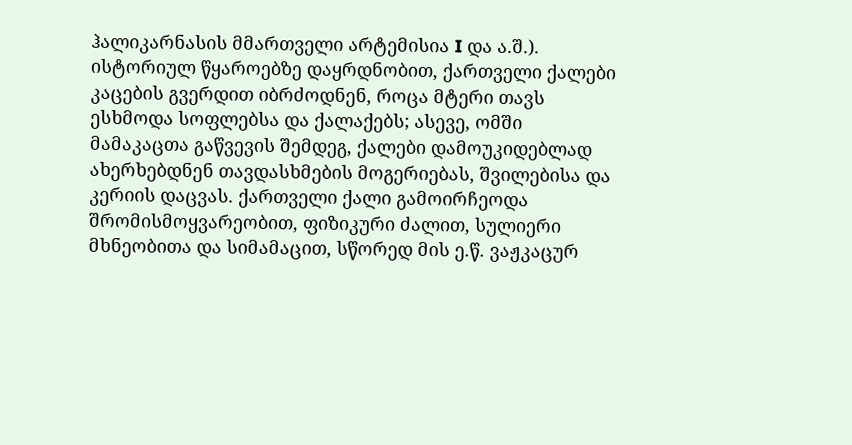ჰალიკარნასის მმართველი არტემისია I და ა.შ.). ისტორიულ წყაროებზე დაყრდნობით, ქართველი ქალები კაცების გვერდით იბრძოდნენ, როცა მტერი თავს ესხმოდა სოფლებსა და ქალაქებს; ასევე, ომში მამაკაცთა გაწვევის შემდეგ, ქალები დამოუკიდებლად ახერხებდნენ თავდასხმების მოგერიებას, შვილებისა და კერიის დაცვას. ქართველი ქალი გამოირჩეოდა შრომისმოყვარეობით, ფიზიკური ძალით, სულიერი მხნეობითა და სიმამაცით, სწორედ მის ე.წ. ვაჟკაცურ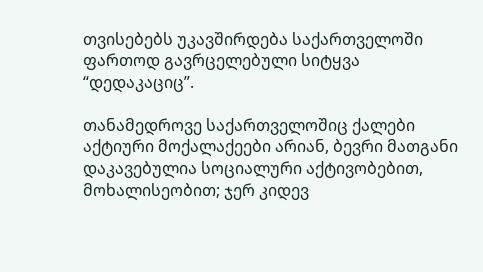თვისებებს უკავშირდება საქართველოში ფართოდ გავრცელებული სიტყვა “დედაკაციც”.

თანამედროვე საქართველოშიც ქალები აქტიური მოქალაქეები არიან, ბევრი მათგანი დაკავებულია სოციალური აქტივობებით, მოხალისეობით; ჯერ კიდევ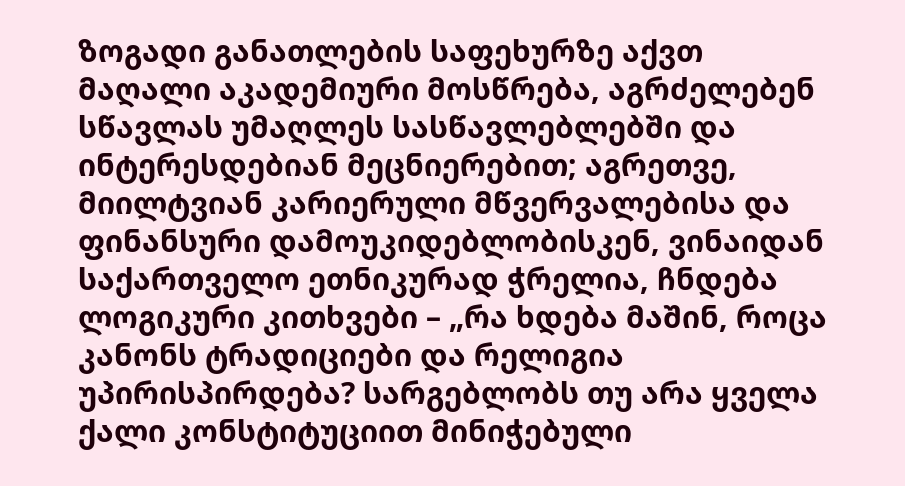ზოგადი განათლების საფეხურზე აქვთ მაღალი აკადემიური მოსწრება, აგრძელებენ სწავლას უმაღლეს სასწავლებლებში და ინტერესდებიან მეცნიერებით; აგრეთვე, მიილტვიან კარიერული მწვერვალებისა და ფინანსური დამოუკიდებლობისკენ, ვინაიდან საქართველო ეთნიკურად ჭრელია, ჩნდება ლოგიკური კითხვები – „რა ხდება მაშინ, როცა კანონს ტრადიციები და რელიგია უპირისპირდება? სარგებლობს თუ არა ყველა ქალი კონსტიტუციით მინიჭებული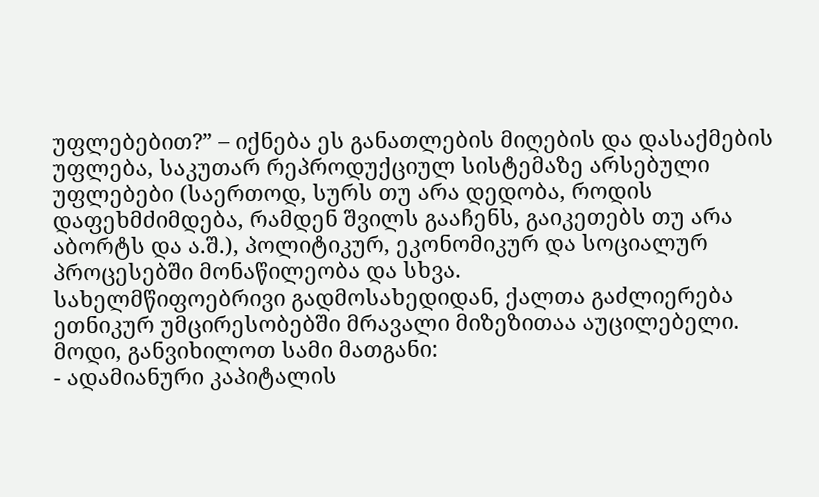უფლებებით?” – იქნება ეს განათლების მიღების და დასაქმების უფლება, საკუთარ რეპროდუქციულ სისტემაზე არსებული უფლებები (საერთოდ, სურს თუ არა დედობა, როდის დაფეხმძიმდება, რამდენ შვილს გააჩენს, გაიკეთებს თუ არა აბორტს და ა.შ.), პოლიტიკურ, ეკონომიკურ და სოციალურ პროცესებში მონაწილეობა და სხვა.
სახელმწიფოებრივი გადმოსახედიდან, ქალთა გაძლიერება ეთნიკურ უმცირესობებში მრავალი მიზეზითაა აუცილებელი. მოდი, განვიხილოთ სამი მათგანი:
- ადამიანური კაპიტალის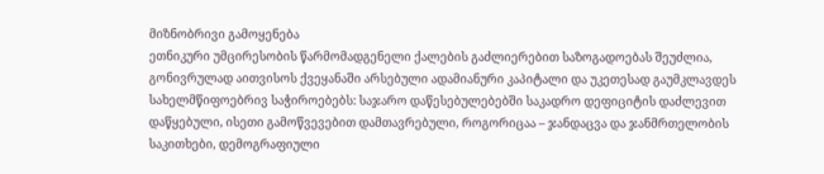მიზნობრივი გამოყენება
ეთნიკური უმცირესობის წარმომადგენელი ქალების გაძლიერებით საზოგადოებას შეუძლია, გონივრულად აითვისოს ქვეყანაში არსებული ადამიანური კაპიტალი და უკეთესად გაუმკლავდეს სახელმწიფოებრივ საჭიროებებს: საჯარო დაწესებულებებში საკადრო დეფიციტის დაძლევით დაწყებული, ისეთი გამოწვევებით დამთავრებული, როგორიცაა – ჯანდაცვა და ჯანმრთელობის საკითხები, დემოგრაფიული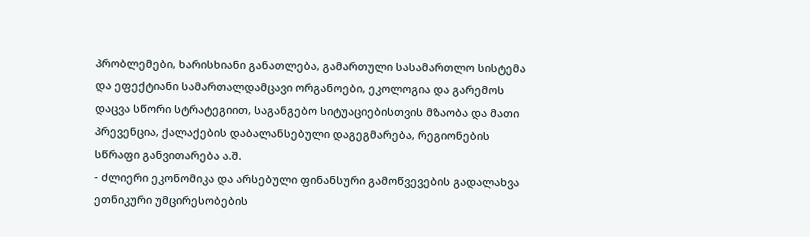პრობლემები, ხარისხიანი განათლება, გამართული სასამართლო სისტემა და ეფექტიანი სამართალდამცავი ორგანოები, ეკოლოგია და გარემოს დაცვა სწორი სტრატეგიით, საგანგებო სიტუაციებისთვის მზაობა და მათი პრევენცია, ქალაქების დაბალანსებული დაგეგმარება, რეგიონების სწრაფი განვითარება ა.შ.
- ძლიერი ეკონომიკა და არსებული ფინანსური გამოწვევების გადალახვა
ეთნიკური უმცირესობების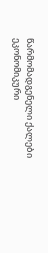წარმომადგენელი ქალები ეკონომიკური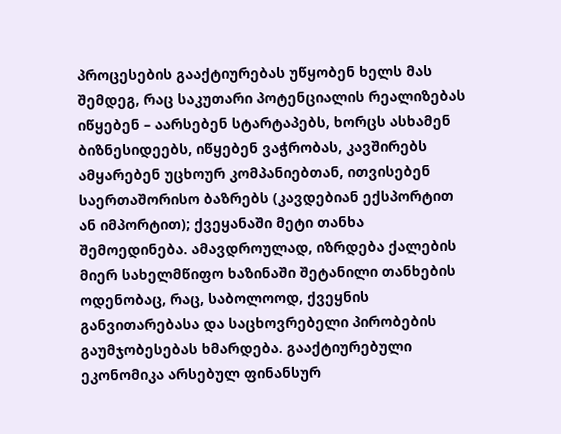პროცესების გააქტიურებას უწყობენ ხელს მას შემდეგ, რაც საკუთარი პოტენციალის რეალიზებას იწყებენ – აარსებენ სტარტაპებს, ხორცს ასხამენ ბიზნესიდეებს, იწყებენ ვაჭრობას, კავშირებს ამყარებენ უცხოურ კომპანიებთან, ითვისებენ საერთაშორისო ბაზრებს (კავდებიან ექსპორტით ან იმპორტით); ქვეყანაში მეტი თანხა შემოედინება. ამავდროულად, იზრდება ქალების მიერ სახელმწიფო ხაზინაში შეტანილი თანხების ოდენობაც, რაც, საბოლოოდ, ქვეყნის განვითარებასა და საცხოვრებელი პირობების გაუმჯობესებას ხმარდება. გააქტიურებული ეკონომიკა არსებულ ფინანსურ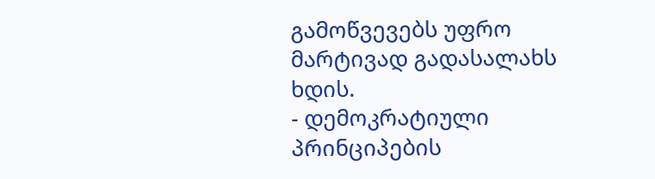გამოწვევებს უფრო მარტივად გადასალახს ხდის.
- დემოკრატიული პრინციპების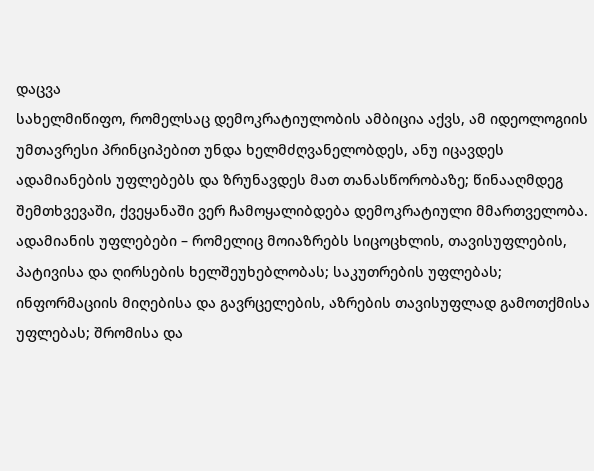დაცვა
სახელმიწიფო, რომელსაც დემოკრატიულობის ამბიცია აქვს, ამ იდეოლოგიის უმთავრესი პრინციპებით უნდა ხელმძღვანელობდეს, ანუ იცავდეს ადამიანების უფლებებს და ზრუნავდეს მათ თანასწორობაზე; წინააღმდეგ შემთხვევაში, ქვეყანაში ვერ ჩამოყალიბდება დემოკრატიული მმართველობა. ადამიანის უფლებები – რომელიც მოიაზრებს სიცოცხლის, თავისუფლების, პატივისა და ღირსების ხელშეუხებლობას; საკუთრების უფლებას; ინფორმაციის მიღებისა და გავრცელების, აზრების თავისუფლად გამოთქმისა უფლებას; შრომისა და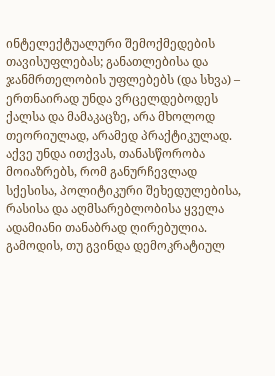ინტელექტუალური შემოქმედების თავისუფლებას; განათლებისა და ჯანმრთელობის უფლებებს (და სხვა) – ერთნაირად უნდა ვრცელდებოდეს ქალსა და მამაკაცზე, არა მხოლოდ თეორიულად, არამედ პრაქტიკულად. აქვე უნდა ითქვას, თანასწორობა მოიაზრებს, რომ განურჩევლად სქესისა, პოლიტიკური შეხედულებისა, რასისა და აღმსარებლობისა ყველა ადამიანი თანაბრად ღირებულია. გამოდის, თუ გვინდა დემოკრატიულ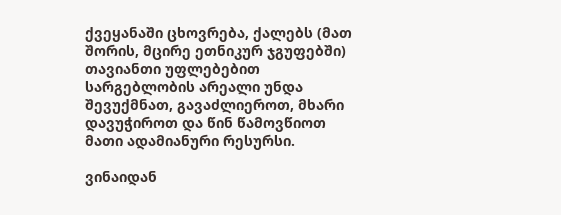ქვეყანაში ცხოვრება, ქალებს (მათ შორის, მცირე ეთნიკურ ჯგუფებში) თავიანთი უფლებებით სარგებლობის არეალი უნდა შევუქმნათ, გავაძლიეროთ, მხარი დავუჭიროთ და წინ წამოვწიოთ მათი ადამიანური რესურსი.

ვინაიდან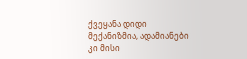ქვეყანა დიდი მექანიზმია, ადამიანები კი მისი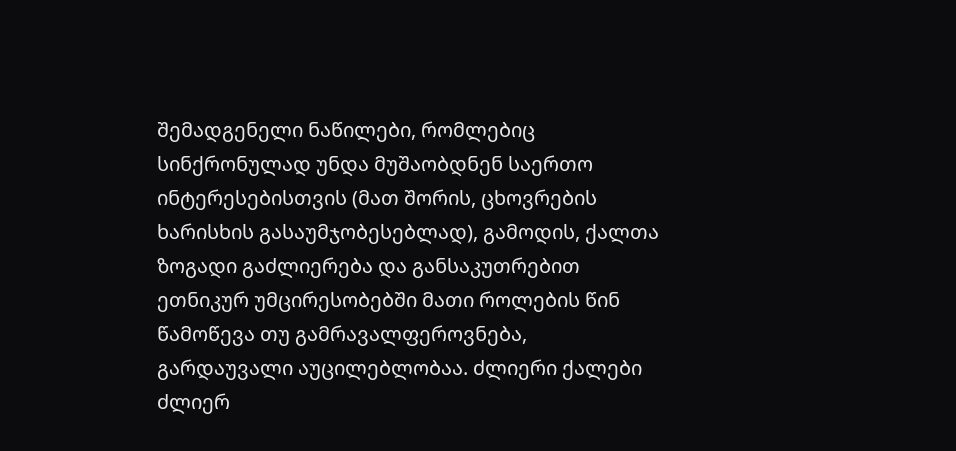შემადგენელი ნაწილები, რომლებიც სინქრონულად უნდა მუშაობდნენ საერთო ინტერესებისთვის (მათ შორის, ცხოვრების ხარისხის გასაუმჯობესებლად), გამოდის, ქალთა ზოგადი გაძლიერება და განსაკუთრებით ეთნიკურ უმცირესობებში მათი როლების წინ წამოწევა თუ გამრავალფეროვნება, გარდაუვალი აუცილებლობაა. ძლიერი ქალები ძლიერ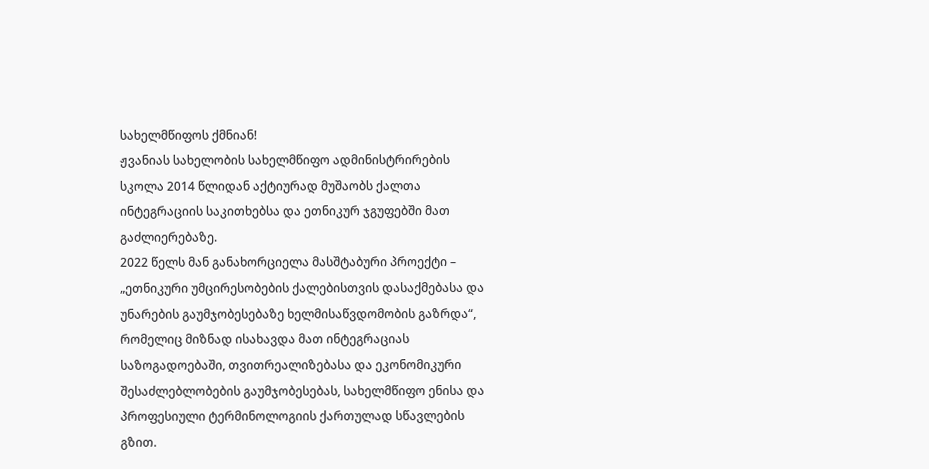სახელმწიფოს ქმნიან!
ჟვანიას სახელობის სახელმწიფო ადმინისტრირების სკოლა 2014 წლიდან აქტიურად მუშაობს ქალთა ინტეგრაციის საკითხებსა და ეთნიკურ ჯგუფებში მათ გაძლიერებაზე.
2022 წელს მან განახორციელა მასშტაბური პროექტი – „ეთნიკური უმცირესობების ქალებისთვის დასაქმებასა და უნარების გაუმჯობესებაზე ხელმისაწვდომობის გაზრდა“, რომელიც მიზნად ისახავდა მათ ინტეგრაციას საზოგადოებაში, თვითრეალიზებასა და ეკონომიკური შესაძლებლობების გაუმჯობესებას, სახელმწიფო ენისა და პროფესიული ტერმინოლოგიის ქართულად სწავლების გზით.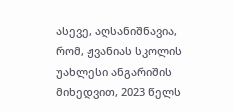ასევე, აღსანიშნავია, რომ, ჟვანიას სკოლის უახლესი ანგარიშის მიხედვით, 2023 წელს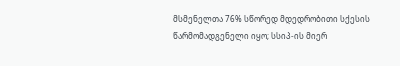მსმენელთა 76% სწორედ მდედრობითი სქესის წარმომადგენელი იყო; სსიპ-ის მიერ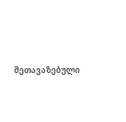შეთავაზებული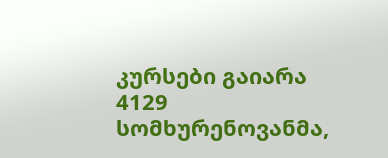კურსები გაიარა 4129 სომხურენოვანმა,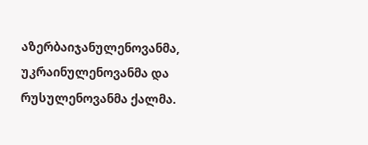აზერბაიჯანულენოვანმა, უკრაინულენოვანმა და რუსულენოვანმა ქალმა.